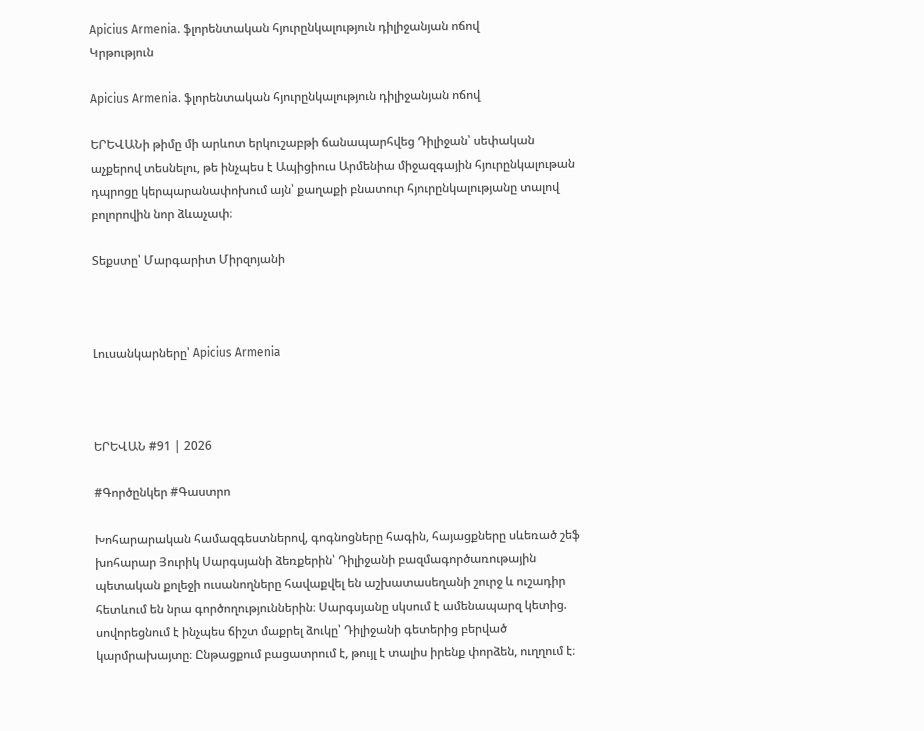Apicius Armenia. ֆլորենտական հյուրընկալություն դիլիջանյան ոճով
Կրթություն

Apicius Armenia. ֆլորենտական հյուրընկալություն դիլիջանյան ոճով

ԵՐԵՎԱՆի թիմը մի արևոտ երկուշաբթի ճանապարհվեց Դիլիջան՝ սեփական աչքերով տեսնելու, թե ինչպես է Ապիցիուս Արմենիա միջազգային հյուրընկալութան դպրոցը կերպարանափոխում այն՝ քաղաքի բնատուր հյուրընկալությանը տալով բոլորովին նոր ձևաչափ։

Տեքստը՝ Մարգարիտ Միրզոյանի



Լուսանկարները՝ Apicius Armenia



ԵՐԵՎԱՆ #91 | 2026

#Գործընկեր #Գաստրո

Խոհարարական համազգեստներով, գոգնոցները հագին, հայացքները սևեռած շեֆ խոհարար Յուրիկ Սարգսյանի ձեռքերին՝ Դիլիջանի բազմագործառութային պետական քոլեջի ուսանողները հավաքվել են աշխատասեղանի շուրջ և ուշադիր հետևում են նրա գործողություններին։ Սարգսյանը սկսում է ամենապարզ կետից. սովորեցնում է ինչպես ճիշտ մաքրել ձուկը՝ Դիլիջանի գետերից բերված կարմրախայտը։ Ընթացքում բացատրում է, թույլ է տալիս իրենք փորձեն, ուղղում է։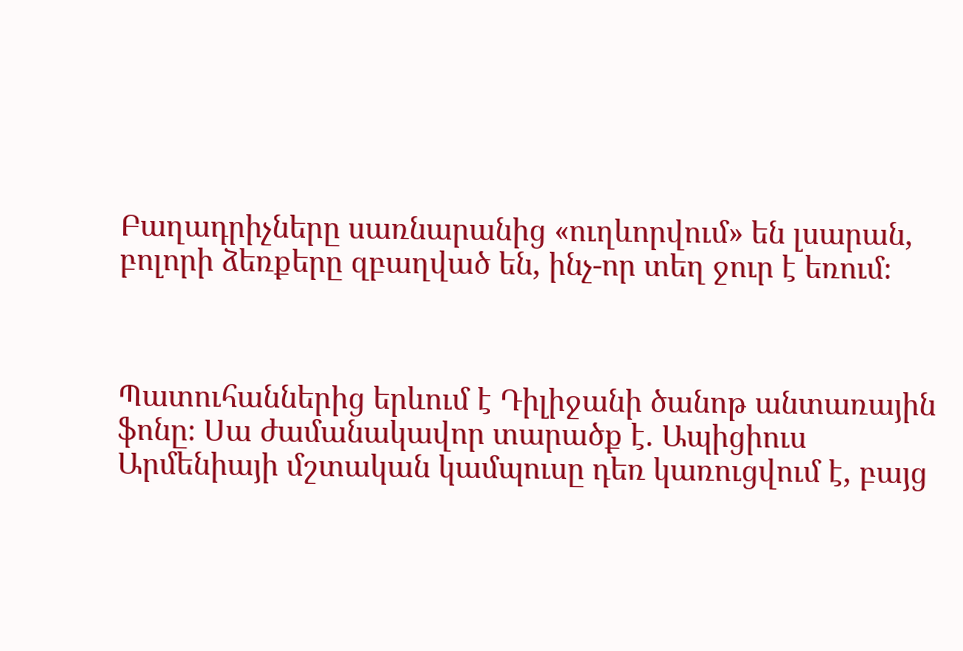Բաղադրիչները սառնարանից «ուղևորվում» են լսարան, բոլորի ձեռքերը զբաղված են, ինչ-որ տեղ ջուր է եռում։



Պատուհաններից երևում է Դիլիջանի ծանոթ անտառային ֆոնը։ Սա ժամանակավոր տարածք է. Ապիցիուս Արմենիայի մշտական կամպուսը դեռ կառուցվում է, բայց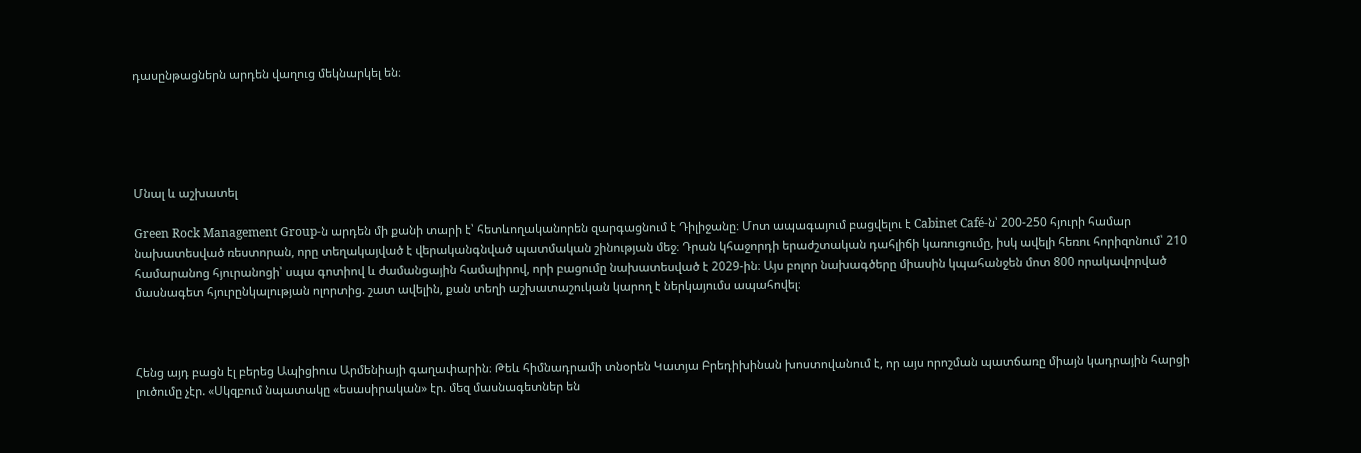դասընթացներն արդեն վաղուց մեկնարկել են։





Մնալ և աշխատել

Green Rock Management Group-ն արդեն մի քանի տարի է՝ հետևողականորեն զարգացնում է Դիլիջանը։ Մոտ ապագայում բացվելու է Cabinet Café-ն՝ 200-250 հյուրի համար նախատեսված ռեստորան, որը տեղակայված է վերականգնված պատմական շինության մեջ։ Դրան կհաջորդի երաժշտական դահլիճի կառուցումը, իսկ ավելի հեռու հորիզոնում՝ 210 համարանոց հյուրանոցի՝ սպա գոտիով և ժամանցային համալիրով, որի բացումը նախատեսված է 2029-ին։ Այս բոլոր նախագծերը միասին կպահանջեն մոտ 800 որակավորված մասնագետ հյուրընկալության ոլորտից. շատ ավելին, քան տեղի աշխատաշուկան կարող է ներկայումս ապահովել։



Հենց այդ բացն էլ բերեց Ապիցիուս Արմենիայի գաղափարին։ Թեև հիմնադրամի տնօրեն Կատյա Բրեդիխինան խոստովանում է, որ այս որոշման պատճառը միայն կադրային հարցի լուծումը չէր. «Սկզբում նպատակը «եսասիրական» էր. մեզ մասնագետներ են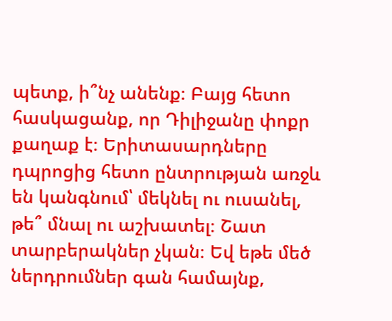պետք, ի՞նչ անենք։ Բայց հետո հասկացանք, որ Դիլիջանը փոքր քաղաք է։ Երիտասարդները դպրոցից հետո ընտրության առջև են կանգնում՝ մեկնել ու ուսանել, թե՞ մնալ ու աշխատել։ Շատ տարբերակներ չկան։ Եվ եթե մեծ ներդրումներ գան համայնք,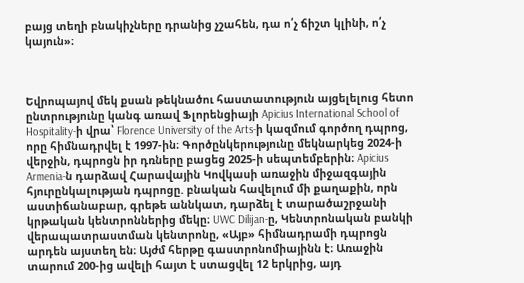բայց տեղի բնակիչները դրանից չշահեն, դա ո՛չ ճիշտ կլինի, ո՛չ կայուն»։



Եվրոպայով մեկ քսան թեկնածու հաստատություն այցելելուց հետո ընտրությունը կանգ առավ Ֆլորենցիայի Apicius International School of Hospitality-ի վրա՝ Florence University of the Arts-ի կազմում գործող դպրոց, որը հիմնադրվել է 1997-ին։ Գործընկերությունը մեկնարկեց 2024-ի վերջին, դպրոցն իր դռները բացեց 2025-ի սեպտեմբերին։ Apicius Armenia-ն դարձավ Հարավային Կովկասի առաջին միջազգային հյուրընկալության դպրոցը. բնական հավելում մի քաղաքին, որն աստիճանաբար, գրեթե աննկատ, դարձել է տարածաշրջանի կրթական կենտրոններից մեկը։ UWC Dilijan-ը, Կենտրոնական բանկի վերապատրաստման կենտրոնը, «Այբ» հիմնադրամի դպրոցն արդեն այստեղ են։ Այժմ հերթը գաստրոնոմիայինն է։ Առաջին տարում 200-ից ավելի հայտ է ստացվել 12 երկրից, այդ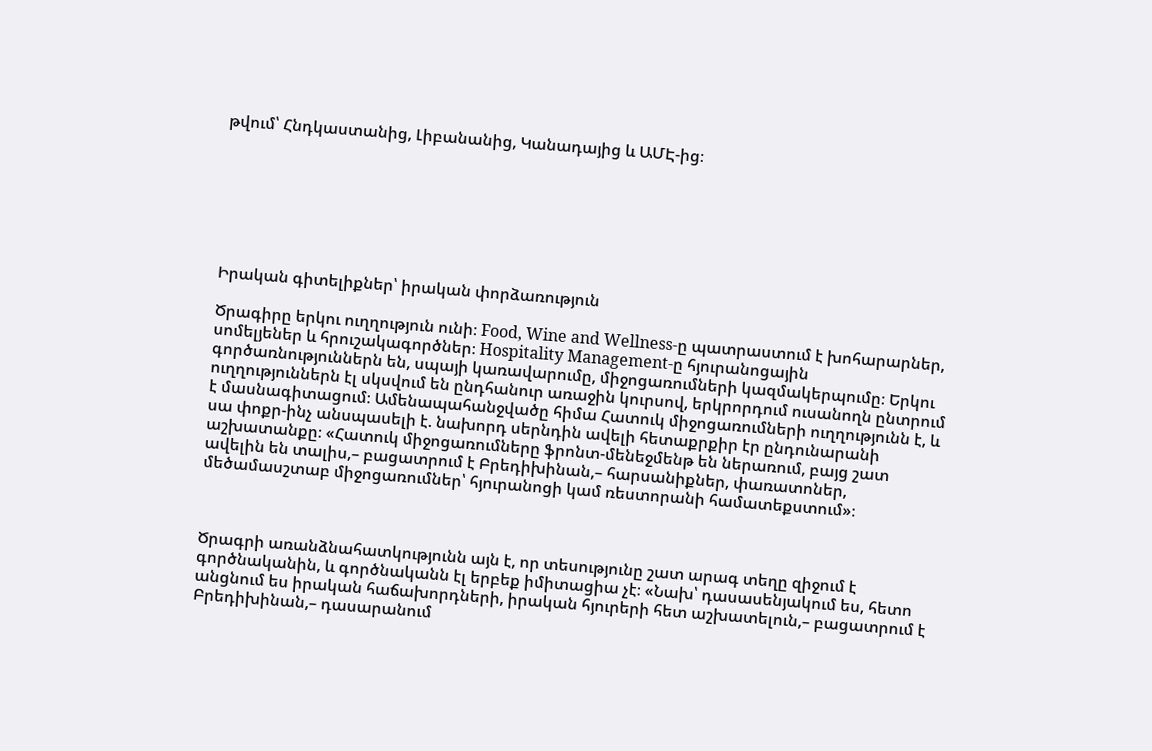թվում՝ Հնդկաստանից, Լիբանանից, Կանադայից և ԱՄԷ-ից։







Իրական գիտելիքներ՝ իրական փորձառություն

Ծրագիրը երկու ուղղություն ունի։ Food, Wine and Wellness-ը պատրաստում է խոհարարներ, սոմելյեներ և հրուշակագործներ։ Hospitality Management-ը հյուրանոցային գործառնություններն են, սպայի կառավարումը, միջոցառումների կազմակերպումը։ Երկու ուղղություններն էլ սկսվում են ընդհանուր առաջին կուրսով, երկրորդում ուսանողն ընտրում է մասնագիտացում։ Ամենապահանջվածը հիմա Հատուկ միջոցառումների ուղղությունն է, և սա փոքր-ինչ անսպասելի է. նախորդ սերնդին ավելի հետաքրքիր էր ընդունարանի աշխատանքը։ «Հատուկ միջոցառումները ֆրոնտ-մենեջմենթ են ներառում, բայց շատ ավելին են տալիս,– բացատրում է Բրեդիխինան,– հարսանիքներ, փառատոներ, մեծամասշտաբ միջոցառումներ՝ հյուրանոցի կամ ռեստորանի համատեքստում»։



Ծրագրի առանձնահատկությունն այն է, որ տեսությունը շատ արագ տեղը զիջում է գործնականին, և գործնականն էլ երբեք իմիտացիա չէ։ «Նախ՝ դասասենյակում ես, հետո անցնում ես իրական հաճախորդների, իրական հյուրերի հետ աշխատելուն,– բացատրում է Բրեդիխինան,– դասարանում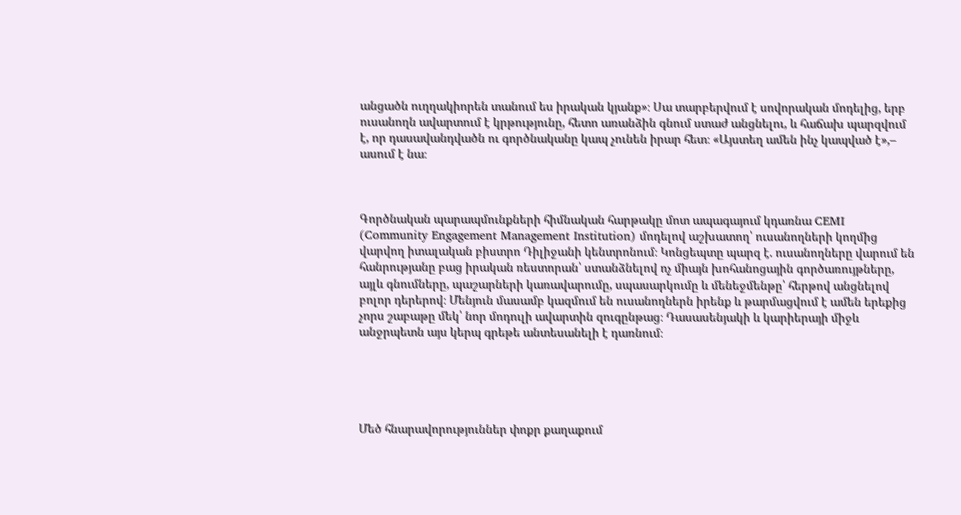անցածն ուղղակիորեն տանում ես իրական կյանք»։ Սա տարբերվում է սովորական մոդելից, երբ ուսանողն ավարտում է կրթությունը, հետո առանձին գնում ստաժ անցնելու, և հաճախ պարզվում է, որ դասավանդվածն ու գործնականը կապ չունեն իրար հետ։ «Այստեղ ամեն ինչ կապված է»,– ասում է նա։



Գործնական պարապմունքների հիմնական հարթակը մոտ ապագայում կդառնա CEMI (Community Engagement Management Institution) մոդելով աշխատող՝ ուսանողների կողմից վարվող իտալական բիստրո Դիլիջանի կենտրոնում։ Կոնցեպտը պարզ է. ուսանողները վարում են հանրությանը բաց իրական ռեստորան՝ ստանձնելով ոչ միայն խոհանոցային գործառույթները, այլև գնումները, պաշարների կառավարումը, սպասարկումը և մենեջմենթը՝ հերթով անցնելով բոլոր դերերով։ Մենյուն մասամբ կազմում են ուսանողներն իրենք և թարմացվում է ամեն երեքից չորս շաբաթը մեկ՝ նոր մոդուլի ավարտին զուգընթաց։ Դասասենյակի և կարիերայի միջև անջրպետն այս կերպ գրեթե անտեսանելի է դառնում։





Մեծ հնարավորություններ փոքր քաղաքում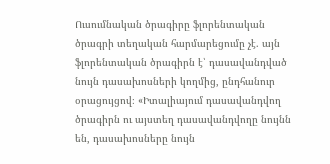Ուսումնական ծրագիրը ֆլորենտական ծրագրի տեղական հարմարեցումը չէ. այն ֆլորենտական ծրագիրն է՝ դասավանդված նույն դասախոսների կողմից, ընդհանուր օրացույցով։ «Իտալիայում դասավանդվող ծրագիրն ու այստեղ դասավանդվողը նույնն են, դասախոսները նույն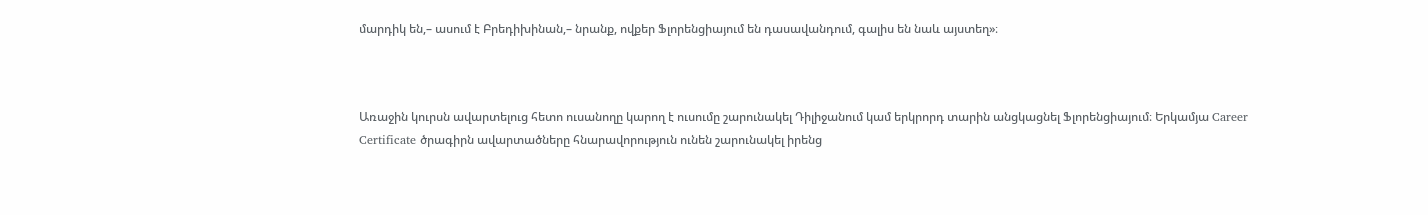մարդիկ են,– ասում է Բրեդիխինան,– նրանք, ովքեր Ֆլորենցիայում են դասավանդում, գալիս են նաև այստեղ»։



Առաջին կուրսն ավարտելուց հետո ուսանողը կարող է ուսումը շարունակել Դիլիջանում կամ երկրորդ տարին անցկացնել Ֆլորենցիայում։ Երկամյա Career Certificate ծրագիրն ավարտածները հնարավորություն ունեն շարունակել իրենց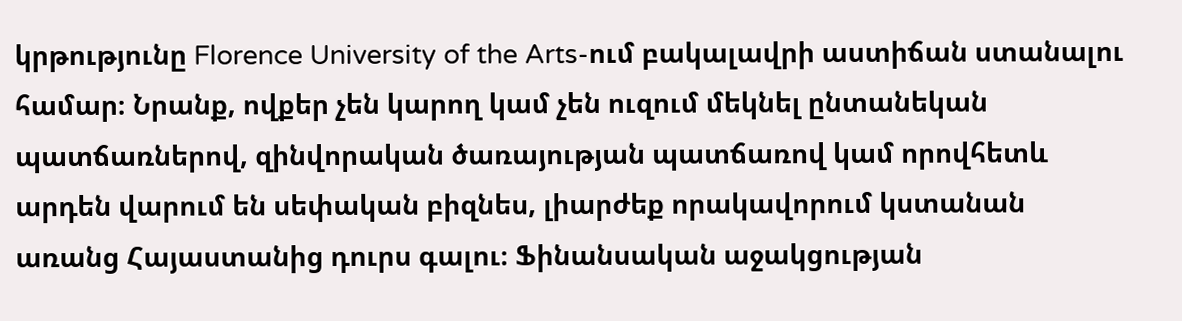կրթությունը Florence University of the Arts-ում բակալավրի աստիճան ստանալու համար։ Նրանք, ովքեր չեն կարող կամ չեն ուզում մեկնել ընտանեկան պատճառներով, զինվորական ծառայության պատճառով կամ որովհետև արդեն վարում են սեփական բիզնես, լիարժեք որակավորում կստանան առանց Հայաստանից դուրս գալու։ Ֆինանսական աջակցության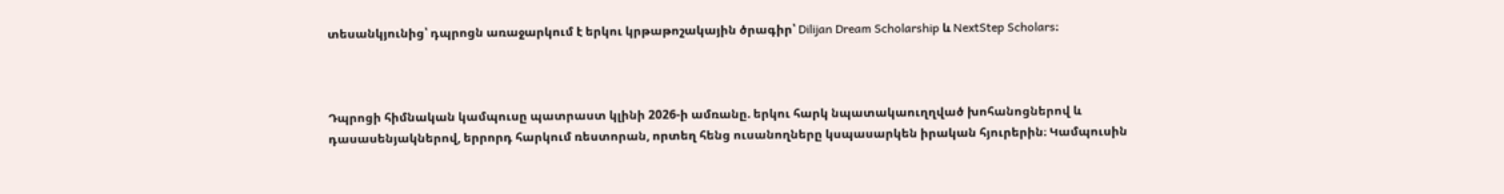տեսանկյունից՝ դպրոցն առաջարկում է երկու կրթաթոշակային ծրագիր՝ Dilijan Dream Scholarship և NextStep Scholars։



Դպրոցի հիմնական կամպուսը պատրաստ կլինի 2026-ի ամռանը. երկու հարկ նպատակաուղղված խոհանոցներով և դասասենյակներով, երրորդ հարկում ռեստորան, որտեղ հենց ուսանողները կսպասարկեն իրական հյուրերին։ Կամպուսին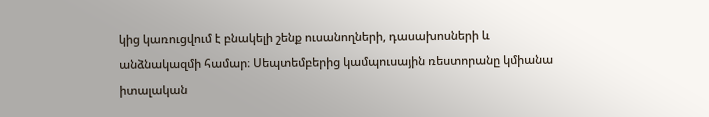կից կառուցվում է բնակելի շենք ուսանողների, դասախոսների և անձնակազմի համար։ Սեպտեմբերից կամպուսային ռեստորանը կմիանա իտալական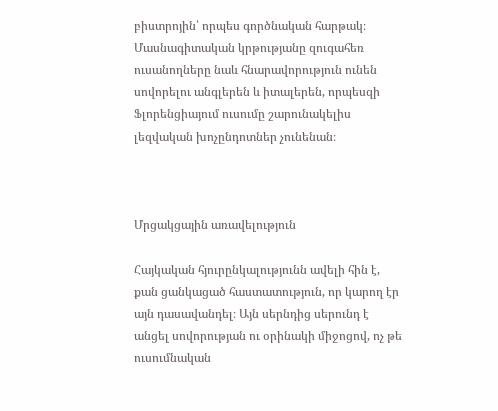բիստրոյին՝ որպես գործնական հարթակ։ Մասնագիտական կրթությանը զուգահեռ ուսանողները նաև հնարավորություն ունեն սովորելու անգլերեն և իտալերեն, որպեսզի Ֆլորենցիայում ուսումը շարունակելիս լեզվական խոչընդոտներ չունենան։



Մրցակցային առավելություն

Հայկական հյուրընկալությունն ավելի հին է, քան ցանկացած հաստատություն, որ կարող էր այն դասավանդել։ Այն սերնդից սերունդ է անցել սովորության ու օրինակի միջոցով, ոչ թե ուսումնական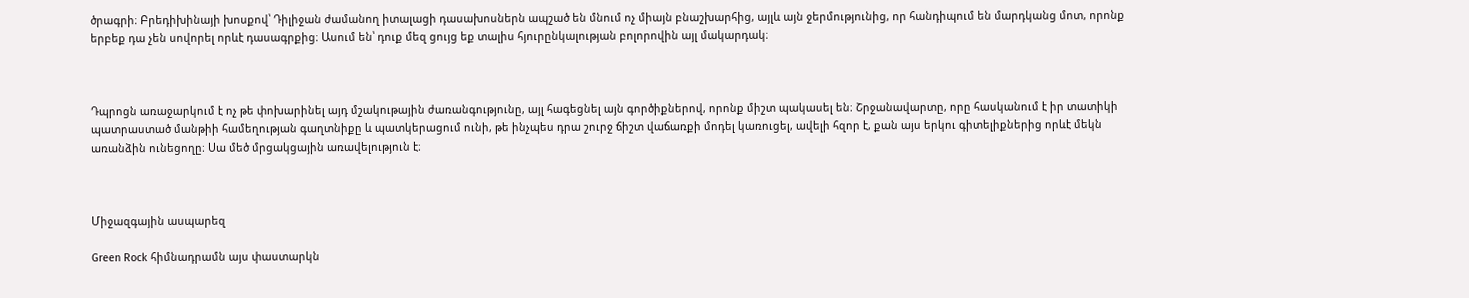ծրագրի։ Բրեդիխինայի խոսքով՝ Դիլիջան ժամանող իտալացի դասախոսներն ապշած են մնում ոչ միայն բնաշխարհից, այլև այն ջերմությունից, որ հանդիպում են մարդկանց մոտ, որոնք երբեք դա չեն սովորել որևէ դասագրքից։ Ասում են՝ դուք մեզ ցույց եք տալիս հյուրընկալության բոլորովին այլ մակարդակ։



Դպրոցն առաջարկում է ոչ թե փոխարինել այդ մշակութային ժառանգությունը, այլ հագեցնել այն գործիքներով, որոնք միշտ պակասել են։ Շրջանավարտը, որը հասկանում է իր տատիկի պատրաստած մանթիի համեղության գաղտնիքը և պատկերացում ունի, թե ինչպես դրա շուրջ ճիշտ վաճառքի մոդել կառուցել, ավելի հզոր է, քան այս երկու գիտելիքներից որևէ մեկն առանձին ունեցողը։ Սա մեծ մրցակցային առավելություն է։



Միջազգային ասպարեզ

Green Rock հիմնադրամն այս փաստարկն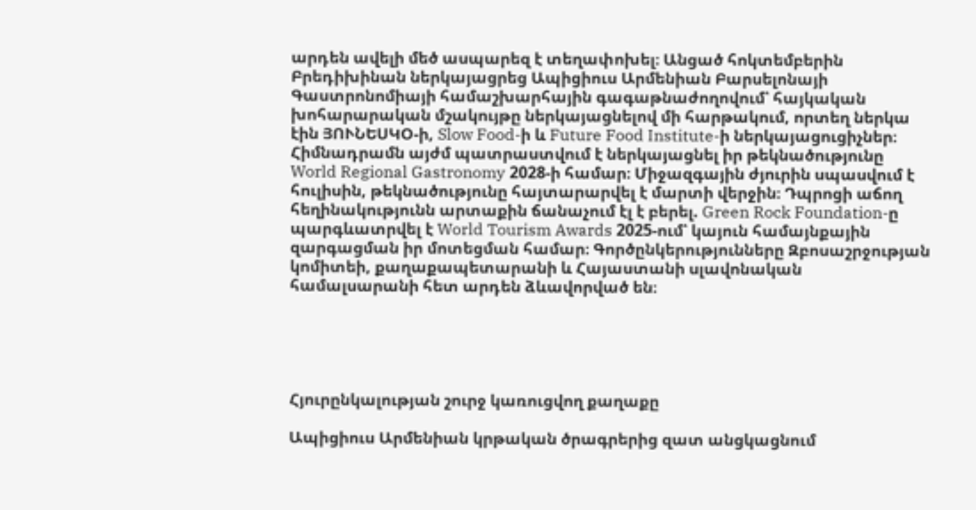արդեն ավելի մեծ ասպարեզ է տեղափոխել։ Անցած հոկտեմբերին Բրեդիխինան ներկայացրեց Ապիցիուս Արմենիան Բարսելոնայի Գաստրոնոմիայի համաշխարհային գագաթնաժողովում՝ հայկական խոհարարական մշակույթը ներկայացնելով մի հարթակում, որտեղ ներկա էին ՅՈՒՆԵՍԿՕ-ի, Slow Food-ի և Future Food Institute-ի ներկայացուցիչներ։ Հիմնադրամն այժմ պատրաստվում է ներկայացնել իր թեկնածությունը World Regional Gastronomy 2028-ի համար։ Միջազգային ժյուրին սպասվում է հուլիսին, թեկնածությունը հայտարարվել է մարտի վերջին։ Դպրոցի աճող հեղինակությունն արտաքին ճանաչում էլ է բերել. Green Rock Foundation-ը պարգևատրվել է World Tourism Awards 2025-ում՝ կայուն համայնքային զարգացման իր մոտեցման համար։ Գործընկերությունները Զբոսաշրջության կոմիտեի, քաղաքապետարանի և Հայաստանի սլավոնական համալսարանի հետ արդեն ձևավորված են։





Հյուրընկալության շուրջ կառուցվող քաղաքը

Ապիցիուս Արմենիան կրթական ծրագրերից զատ անցկացնում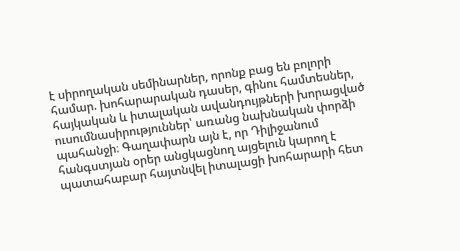է սիրողական սեմինարներ, որոնք բաց են բոլորի համար. խոհարարական դասեր, գինու համտեսներ, հայկական և իտալական ավանդույթների խորացված ուսումնասիրություններ՝ առանց նախնական փորձի պահանջի։ Գաղափարն այն է, որ Դիլիջանում հանգստյան օրեր անցկացնող այցելուն կարող է պատահաբար հայտնվել իտալացի խոհարարի հետ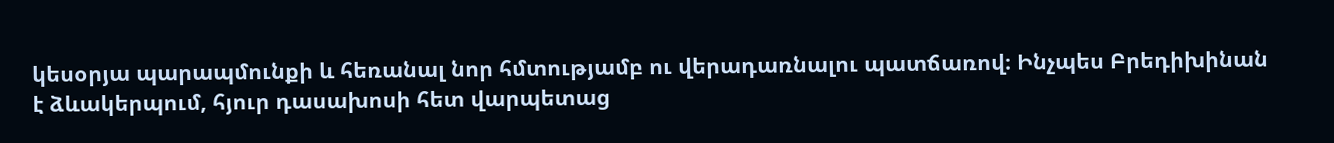կեսօրյա պարապմունքի և հեռանալ նոր հմտությամբ ու վերադառնալու պատճառով։ Ինչպես Բրեդիխինան է ձևակերպում, հյուր դասախոսի հետ վարպետաց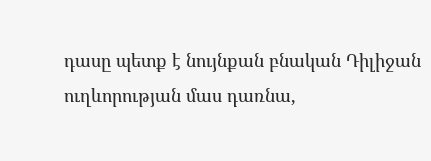դասը պետք է նույնքան բնական Դիլիջան ուղևորության մաս դառնա,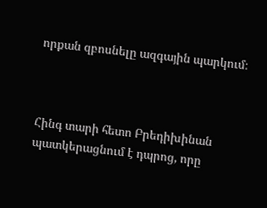որքան զբոսնելը ազգային պարկում։



Հինգ տարի հետո Բրեդիխինան պատկերացնում է դպրոց, որը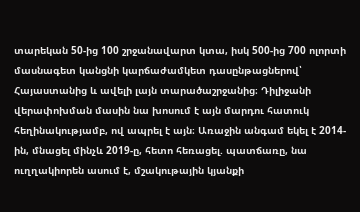տարեկան 50-ից 100 շրջանավարտ կտա, իսկ 500-ից 700 ոլորտի մասնագետ կանցնի կարճաժամկետ դասընթացներով՝ Հայաստանից և ավելի լայն տարածաշրջանից։ Դիլիջանի վերափոխման մասին նա խոսում է այն մարդու հատուկ հեղինակությամբ, ով ապրել է այն։ Առաջին անգամ եկել է 2014-ին, մնացել մինչև 2019-ը, հետո հեռացել. պատճառը, նա ուղղակիորեն ասում է, մշակութային կյանքի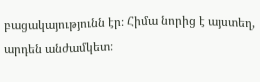բացակայությունն էր։ Հիմա նորից է այստեղ, արդեն անժամկետ։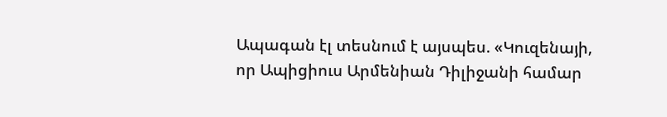Ապագան էլ տեսնում է այսպես. «Կուզենայի, որ Ապիցիուս Արմենիան Դիլիջանի համար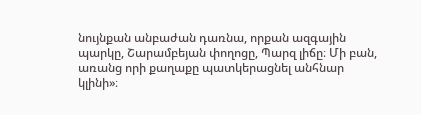նույնքան անբաժան դառնա, որքան ազգային պարկը, Շարամբեյան փողոցը, Պարզ լիճը։ Մի բան, առանց որի քաղաքը պատկերացնել անհնար կլինի»։